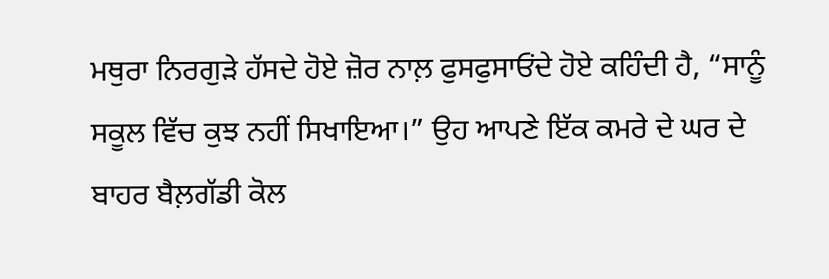ਮਥੁਰਾ ਨਿਰਗੁੜੇ ਹੱਸਦੇ ਹੋਏ ਜ਼ੋਰ ਨਾਲ਼ ਫੁਸਫੁਸਾਓਂਦੇ ਹੋਏ ਕਹਿੰਦੀ ਹੈ, “ਸਾਨੂੰ ਸਕੂਲ ਵਿੱਚ ਕੁਝ ਨਹੀਂ ਸਿਖਾਇਆ।” ਉਹ ਆਪਣੇ ਇੱਕ ਕਮਰੇ ਦੇ ਘਰ ਦੇ ਬਾਹਰ ਬੈਲ਼ਗੱਡੀ ਕੋਲ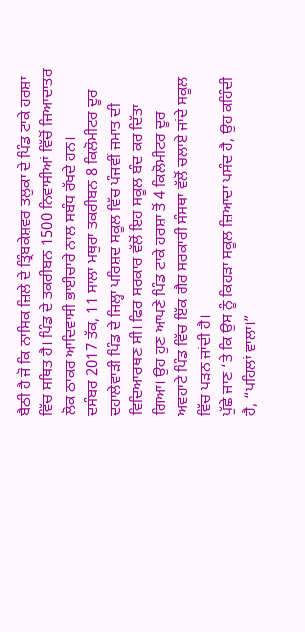ਬੈਠੀ ਹੈ ਜੋ ਕਿ ਨਾਸਿਕ ਜ਼ਿਲੇ ਦੇ ਤ੍ਰਿੰਬਕੇਸ਼ਵਰ ਤਲੁਕਾ ਦੇ ਪਿੰਡ ਟਾਕੇ ਹਰਸ਼ਾ ਵਿੱਚ ਸਥਿਤ ਹੈ। ਪਿੰਡ ਦੇ ਤਕਰੀਬਨ 1500 ਨਿਵਾਸੀਆਂ ਵਿੱਚੋਂ ਜਿਆਦਾਤਰ ਲੋਕ ਠਾਕਰ ਆਦਿਵਾਸੀ ਭਾਈਚਾਰੇ ਨਾਲ ਸਬੰਧ ਰੱਖਦੇ ਹਨ।
ਦਸੰਬਰ 2017 ਤੱਕ, 11 ਸਾਲਾ ਮਥੁਰਾ ਤਕਰੀਬਨ 8 ਕਿਲੋਮੀਟਰ ਦੂਰ ਦਹਾਲੇਵਾੜੀ ਪਿੰਡ ਦੇ ਜਿਲ੍ਹਾ ਪਰਿਸ਼ਦ ਸਕੂਲ ਵਿੱਚ ਪੰਜਵੀਂ ਜਮਾਤ ਦੀ ਵਿਦਿਆਰਥਣ ਸੀ। ਫਿਰ ਸਰਕਾਰ ਵੱਲੋਂ ਇਹ ਸਕੂਲ ਬੰਦ ਕਰ ਦਿੱਤਾ ਗਿਆ। ਉਹ ਹੁਣ ਆਪਣੇ ਪਿੰਡ ਟਾਕੇ ਹਰਸ਼ਾ ਤੋਂ 4 ਕਿਲੋਮੀਟਰ ਦੂਰ ਅਵਹਾਟੇ ਪਿੰਡ ਵਿੱਚ ਇੱਕ ਗੈਰ ਸਰਕਾਰੀ ਸੰਸਥਾ ਵੱਲੋਂ ਚਲਾਏ ਜਾਂਦੇ ਸਕੂਲ ਵਿੱਚ ਪੜਨ ਜਾਂਦੀ ਹੈ।
ਪੁੱਛੇ ਜਾਣ ‘ਤੇ ਕਿ ਉਸ ਨੂੰ ਕਿਹੜਾ ਸਕੂਲ ਜ਼ਿਆਦਾ ਪਸੰਦ ਹੈ, ਉਹ ਕਹਿੰਦੀ ਹੈ, “ਪਹਿਲਾਂ ਵਾਲਾ।”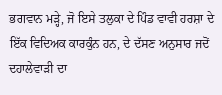ਭਗਵਾਨ ਮੜ੍ਹੇ, ਜੋ ਇਸੇ ਤਲੁਕਾ ਦੇ ਪਿੰਡ ਵਾਵੀ ਹਰਸ਼ਾ ਦੇ ਇੱਕ ਵਿਦਿਅਕ ਕਾਰਕੁੰਨ ਹਨ, ਦੇ ਦੱਸਣ ਅਨੁਸਾਰ ਜਦੋਂ ਦਹਾਲੇਵਾੜੀ ਦਾ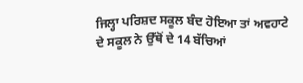ਜਿਲ੍ਹਾ ਪਰਿਸ਼ਦ ਸਕੂਲ ਬੰਦ ਹੋਇਆ ਤਾਂ ਅਵਹਾਟੇ ਦੇ ਸਕੂਲ ਨੇ ਉੱਥੋਂ ਦੇ 14 ਬੱਚਿਆਂ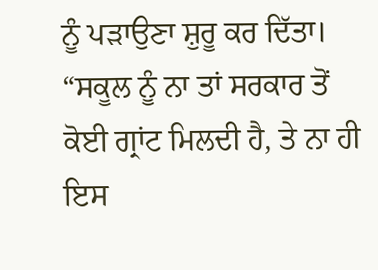ਨੂੰ ਪੜਾਉਣਾ ਸ਼ੁਰੂ ਕਰ ਦਿੱਤਾ। “ਸਕੂਲ ਨੂੰ ਨਾ ਤਾਂ ਸਰਕਾਰ ਤੋਂ ਕੋਈ ਗ੍ਰਾਂਟ ਮਿਲਦੀ ਹੈ, ਤੇ ਨਾ ਹੀ ਇਸ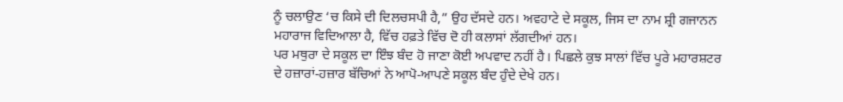ਨੂੰ ਚਲਾਉਣ ‘ਚ ਕਿਸੇ ਦੀ ਦਿਲਚਸਪੀ ਹੈ,” ਉਹ ਦੱਸਦੇ ਹਨ। ਅਵਹਾਟੇ ਦੇ ਸਕੂਲ, ਜਿਸ ਦਾ ਨਾਮ ਸ਼੍ਰੀ ਗਜਾਨਨ ਮਹਾਰਾਜ ਵਿਦਿਆਲਾ ਹੈ, ਵਿੱਚ ਹਫ਼ਤੇ ਵਿੱਚ ਦੋ ਹੀ ਕਲਾਸਾਂ ਲੱਗਦੀਆਂ ਹਨ।
ਪਰ ਮਥੁਰਾ ਦੇ ਸਕੂਲ ਦਾ ਇੰਝ ਬੰਦ ਹੋ ਜਾਣਾ ਕੋਈ ਅਪਵਾਦ ਨਹੀਂ ਹੈ। ਪਿਛਲੇ ਕੁਝ ਸਾਲਾਂ ਵਿੱਚ ਪੂਰੇ ਮਹਾਰਸ਼ਟਰ ਦੇ ਹਜ਼ਾਰਾਂ-ਹਜ਼ਾਰ ਬੱਚਿਆਂ ਨੇ ਆਪੋ-ਆਪਣੇ ਸਕੂਲ ਬੰਦ ਹੁੰਦੇ ਦੇਖੇ ਹਨ।